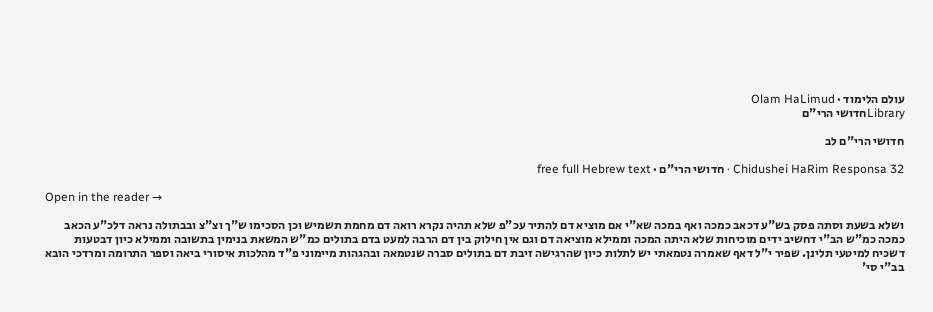עולם הלימוד · Olam HaLimud
Libraryחדושי הרי"ם

חדושי הרי"ם לב

Chidushei HaRim Responsa 32 · חדושי הרי"ם · free full Hebrew text

Open in the reader →

ושלא בשעת וסתה פסק בש"ע דכאב כמכה ואף במכה שא"י אם מוציא דם להתיר עכ"פ שלא תהיה נקרא רואה דם מחמת תשמיש וכן הסכימו ש"ך וצ"צ ובבתולה נראה דלכ"ע הכאב כמכה כמ"ש הב"י דחשיב ידים מוכיחות שלא היתה המכה וממילא מוציאה דם וגם אין חילוק בין דם הרבה למעט בדם בתולים כמ"ש המשאת בנימין בתשובה וממילא כיון דבטעות דשכיח למיטעי תלינן. שפיר י"ל דאף שאמרה נטמאתי יש לתלות כיון שהרגישה זיבת דם בתולים סברה שנטמאה ובהגהות מיימוני פ"ד מהלכות איסורי ביאה וספר התרומה ומרדכי הובא בב"י סי'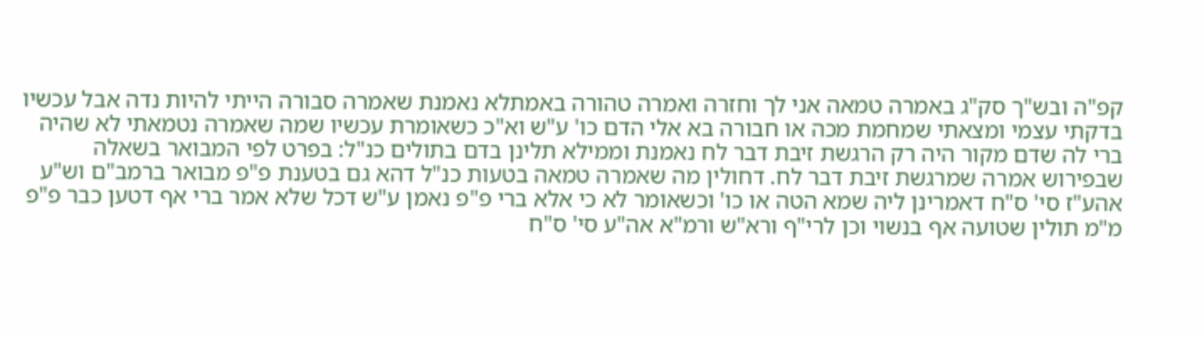קפ"ה ובש"ך סק"ג באמרה טמאה אני לך וחזרה ואמרה טהורה באמתלא נאמנת שאמרה סבורה הייתי להיות נדה אבל עכשיו בדקתי עצמי ומצאתי שמחמת מכה או חבורה בא אלי הדם כו' ע"ש וא"כ כשאומרת עכשיו שמה שאמרה נטמאתי לא שהיה ברי לה שדם מקור היה רק הרגשת זיבת דבר לח נאמנת וממילא תלינן בדם בתולים כנ"ל: בפרט לפי המבואר בשאלה שבפירוש אמרה שמרגשת זיבת דבר לח. דחולין מה שאמרה טמאה בטעות כנ"ל דהא גם בטענת פ"פ מבואר ברמב"ם וש"ע אהע"ז סי' ס"ח דאמרינן ליה שמא הטה או כו' וכשאומר לא כי אלא ברי פ"פ נאמן ע"ש דכל שלא אמר ברי אף דטען כבר פ"פ מ"מ תולין שטועה אף בנשוי וכן לרי"ף ורא"ש ורמ"א אה"ע סי' ס"ח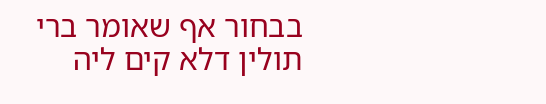בבחור אף שאומר ברי תולין דלא קים ליה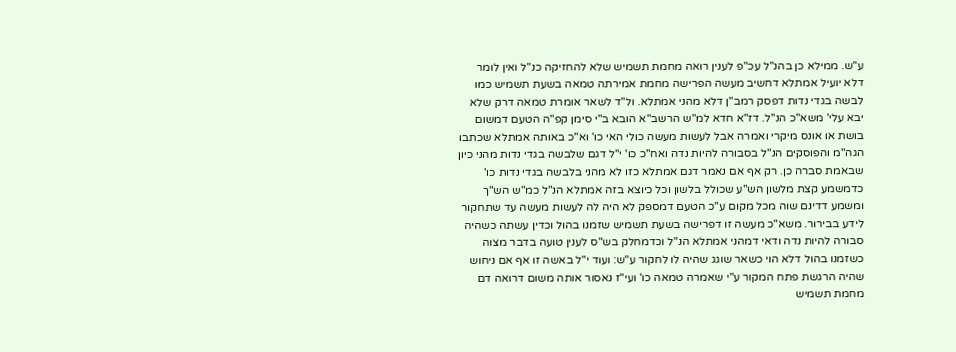ע"ש. ממילא כן בהנ"ל עכ"פ לענין רואה מחמת תשמיש שלא להחזיקה כנ"ל ואין לומר דלא יועיל אמתלא דחשיב מעשה הפרישה מחמת אמירתה טמאה בשעת תשמיש כמו לבשה בגדי נדות דפסק רמב"ן דלא מהני אמתלא. ול"ד לשאר אומרת טמאה דרק שלא יבא עלי' משא"כ הנ"ל. דז"א חדא למ"ש הרשב"א הובא ב"י סימן קפ"ה הטעם דמשום בושת או אונס מיקרי ואמרה אבל לעשות מעשה כולי האי כו' וא"כ באותה אמתלא שכתבו הגה"מ והפוסקים הנ"ל בסבורה להיות נדה ואח"כ כו' י"ל דגם שלבשה בגדי נדות מהני כיון שבאמת סברה כן. רק אף אם נאמר דגם אמתלא כזו לא מהני בלבשה בגדי נדות כו' כדמשמע קצת מלשון הש"ע שכולל בלשון וכל כיוצא בזה אמתלא הנ"ל כמ"ש הש"ך ומשמע דדינם שוה מכל מקום ע"כ הטעם דמספק לא היה לה לעשות מעשה עד שתחקור לידע בבירור. משא"כ מעשה זו דפרישה בשעת תשמיש שזמנו בהול וכדין עשתה כשהיה סבורה להיות נדה ודאי דמהני אמתלא הנ"ל וכדמחלק בש"ס לענין טועה בדבר מצוה כשזמנו בהול דלא הוי כשאר שוגג שהיה לו לחקור ע"ש: ועוד י"ל באשה זו אף אם ניחוש שהיה הרגשת פתח המקור ע"י שאמרה טמאה כו' ועי"ז נאסור אותה משום דרואה דם מחמת תשמיש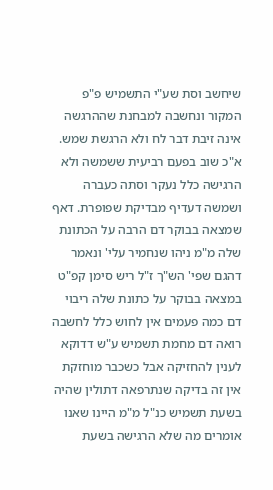שיחשב וסת שע"י התשמיש פ"פ המקור ונחשבה למבחנת שההרגשה אינה זיבת דבר לח ולא הרגשת שמש. א"כ שוב בפעם רביעית ששמשה ולא הרגישה כלל נעקר וסתה כעברה ושמשה דעדיף מבדיקת שפופרת. דאף שמצאה בבוקר דם הרבה על הכתונת שלה מ"מ ניהו שנחמיר עלי' ונאמר דהגם שפי' הש"ך ז"ל ריש סימן קפ"ט במצאה בבוקר על כתונת שלה ריבוי דם כמה פעמים אין לחוש כלל לחשבה רואה דם מחמת תשמיש ע"ש דדוקא לענין להחזיקה אבל כשכבר מוחזקת אין זה בדיקה שנתרפאה דתולין שהיה בשעת תשמיש כנ"ל מ"מ היינו שאנו אומרים מה שלא הרגישה בשעת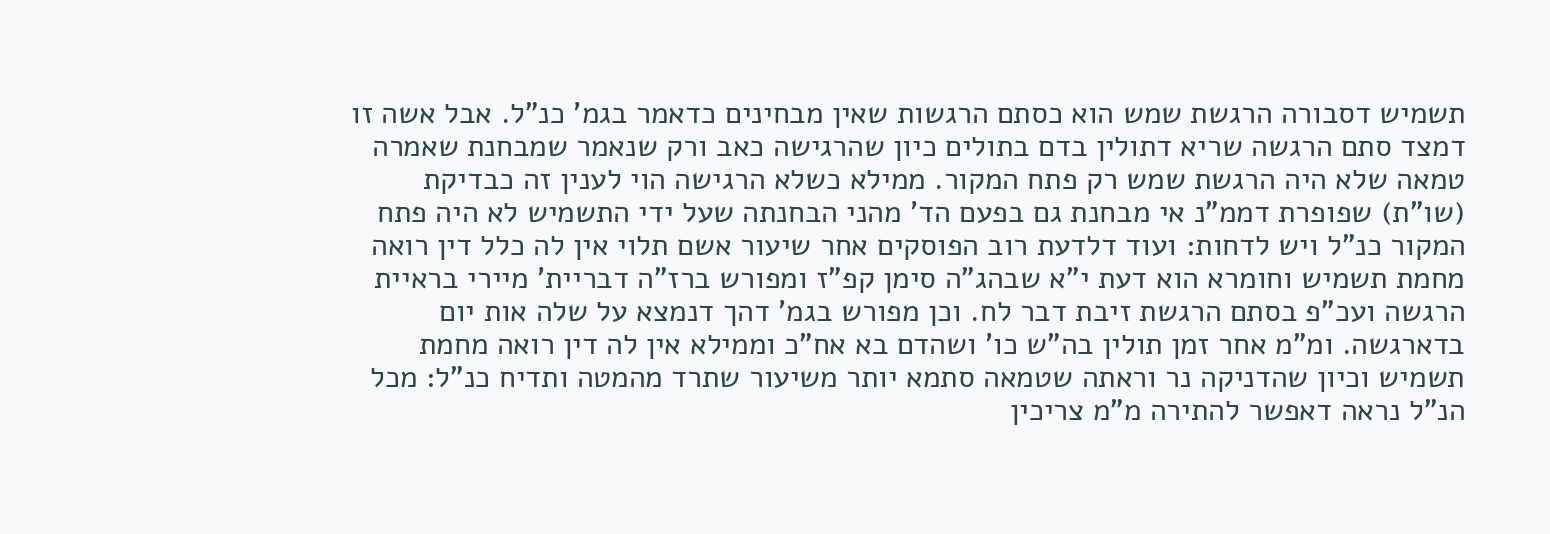תשמיש דסבורה הרגשת שמש הוא כסתם הרגשות שאין מבחינים כדאמר בגמ' כנ"ל. אבל אשה זו דמצד סתם הרגשה שריא דתולין בדם בתולים כיון שהרגישה כאב ורק שנאמר שמבחנת שאמרה טמאה שלא היה הרגשת שמש רק פתח המקור. ממילא כשלא הרגישה הוי לענין זה כבדיקת (שו"ת) שפופרת דממ"נ אי מבחנת גם בפעם הד' מהני הבחנתה שעל ידי התשמיש לא היה פתח המקור כנ"ל ויש לדחות: ועוד דלדעת רוב הפוסקים אחר שיעור אשם תלוי אין לה כלל דין רואה מחמת תשמיש וחומרא הוא דעת י"א שבהג"ה סימן קפ"ז ומפורש ברז"ה דבריית' מיירי בראיית הרגשה ועכ"פ בסתם הרגשת זיבת דבר לח. וכן מפורש בגמ' דהך דנמצא על שלה אות יום בדארגשה. ומ"מ אחר זמן תולין בה"ש כו' ושהדם בא אח"כ וממילא אין לה דין רואה מחמת תשמיש וכיון שהדניקה נר וראתה שטמאה סתמא יותר משיעור שתרד מהמטה ותדיח כנ"ל: מכל הנ"ל נראה דאפשר להתירה מ"מ צריכין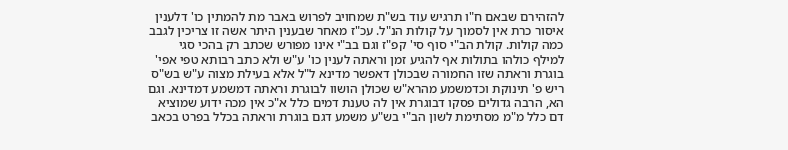להזהירם שבאם ח"ו תרגיש עוד בש"ת שמחויב לפרוש באבר מת להמתין כו' דלענין איסור כרת אין לסמוך על קולות הנ"ל. עכ"ז מאחר שבענין היתר אשה זו צריכין לגבב כמה קולות. קולת הב"י סוף סי' קפ"ז וגם בב"י אינו מפורש שכתב רק בהכי סגי למילף כולהו בתולות אף להגיע זמן וראתה לענין כו' ע"ש ולא כתב רבותא טפי אפי' בוגרת וראתה שזו החמורה שבכולן דאפשר מדינא ל"ל אלא בעילת מצוה ע"ש בש"ס ריש פ' תינוקת וכדמשמע מהרא"ש שכולן הושוו לבוגרת וראתה דמשמע דמדינא. וגם הא, הרבה גדולים פסקו דבוגרת אין לה טענת דמים כלל א"כ אין מכה ידוע שמוציא דם כלל מ"מ מסתימת לשון הב"י בש"ע משמע דגם בוגרת וראתה בכלל בפרט בכאב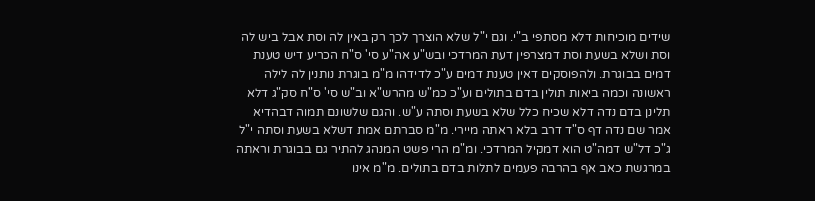שידים מוכיחות דלא מסתפי ב"י. וגם י"ל שלא הוצרך לכך רק באין לה וסת אבל ביש לה וסת ושלא בשעת וסת דמצרפין דעת המרדכי ובש"ע אה"ע סי' ס"ח הכריע דיש טענת דמים בבוגרת. ולהפוסקים דאין טענת דמים ע"כ לדידהו מ"מ בוגרת נותנין לה לילה ראשונה וכמה ביאות תולין בדם בתולים וע"כ כמ"ש מהרש"א וב"ש סי' ס"ח סק"ג דלא תלינן בדם נדה דלא שכיח כלל שלא בשעת וסתה ע"ש. והגם שלשונם תמוה דבהדיא אמר שם נדה דף ס"ד דרב בלא ראתה מיירי. מ"מ סברתם אמת דשלא בשעת וסתה י"ל ג"כ דל"ש דמה"ט הוא דמקיל המרדכי. ומ"מ הרי פשט המנהג להתיר גם בבוגרת וראתה במרגשת כאב אף בהרבה פעמים לתלות בדם בתולים. מ"מ אינו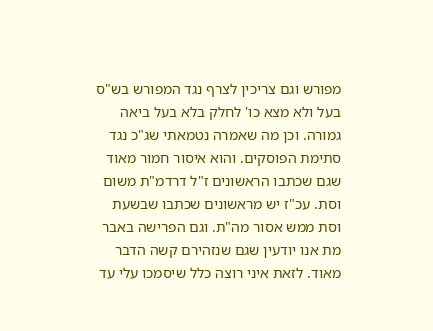מפורש וגם צריכין לצרף נגד המפורש בש"ס בעל ולא מצא כו' לחלק בלא בעל ביאה גמורה. וכן מה שאמרה נטמאתי שג"כ נגד סתימת הפוסקים. והוא איסור חמור מאוד שגם שכתבו הראשונים ז"ל דרדמ"ת משום וסת. עכ"ז יש מראשונים שכתבו שבשעת וסת ממש אסור מה"ת. וגם הפרישה באבר מת אנו יודעין שגם שנזהירם קשה הדבר מאוד. לזאת איני רוצה כלל שיסמכו עלי עד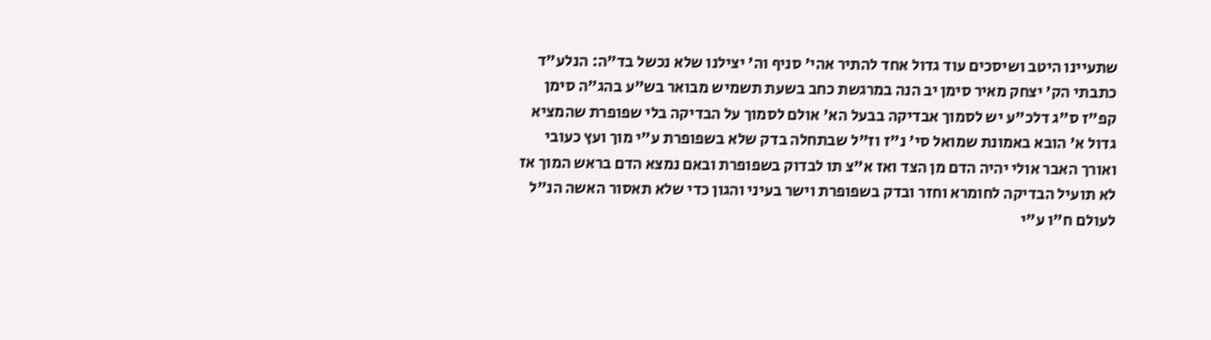שתעיינו היטב ושיסכים עוד גדול אחד להתיר אהי' סניף וה' יצילנו שלא נכשל בד"ה: הנלע"ד כתבתי הק' יצחק מאיר סימן יב הנה במרגשת כחב בשעת תשמיש מבואר בש"ע בהג"ה סימן קפ"ז ס"ג דלכ"ע יש לסמוך אבדיקה בבעל הא' אולם לסמוך על הבדיקה בלי שפופרת שהמציא גדול א' הובא באמונת שמואל סי' נ"ז וז"ל שבתחלה בדק שלא בשפופרת ע"י מוך ועץ כעובי ואורך האבר אולי יהיה הדם מן הצד ואז א"צ תו לבדוק בשפופרת ובאם נמצא הדם בראש המוך אז לא תועיל הבדיקה לחומרא וחזר ובדק בשפופרת וישר בעיני והגון כדי שלא תאסור האשה הנ"ל לעולם ח"ו ע"י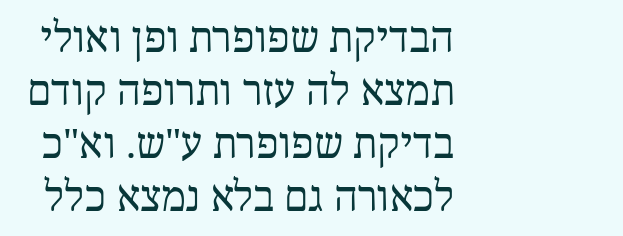הבדיקת שפופרת ופן ואולי תמצא לה עזר ותרופה קודם בדיקת שפופרת ע"ש. וא"כ לכאורה גם בלא נמצא כלל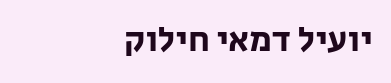יועיל דמאי חילוק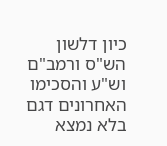כיון דלשון הש"ס ורמב"ם וש"ע והסכימו האחרונים דגם בלא נמצא